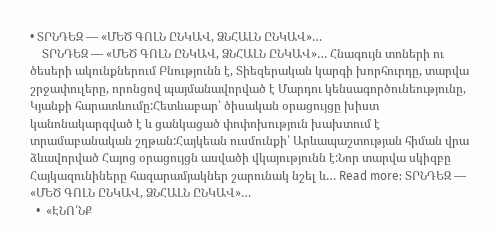• ՏՐՆԴԵԶ — «ՄԵԾ ԳՈԼՆ ԸՆԿԱՎ, ՁՆՀԱԼՆ ԸՆԿԱՎ»…
    ՏՐՆԴԵԶ — «ՄԵԾ ԳՈԼՆ ԸՆԿԱՎ, ՁՆՀԱԼՆ ԸՆԿԱՎ»… Հնագույն տոների ու ծեսերի ակունքներում Բնությունն է, Տիեզերական կարգի խորհուրդը, տարվա շրջափուլերը, որոնցով պայմանավորված է Մարդու կենսագործունեությունը, Կյանքի հարատևումը:Հետևաբար՝ ծիսական օրացույցը խիստ կանոնակարգված է և ցանկացած փոփոխություն խախտում է տրամաբանական շղթան:Հայկեան ուսմունքի՝ Արևապաշտության հիման վրա ձևավորված Հայոց օրացույցն ասվածի վկայությունն է:Նոր տարվա սկիզբը Հայկազունիները հազարամյակներ շարունակ նշել և… Read more: ՏՐՆԴԵԶ — «ՄԵԾ ԳՈԼՆ ԸՆԿԱՎ, ՁՆՀԱԼՆ ԸՆԿԱՎ»…
  •  «ԷՆՈ՛ՆՔ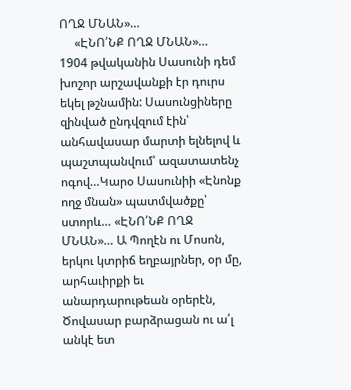ՈՂՋ ՄՆԱՆ»…
     «ԷՆՈ՛ՆՔ ՈՂՋ ՄՆԱՆ»…  1904 թվականին Սասունի դեմ խոշոր արշավանքի էր դուրս եկել թշնամին: Սասունցիները զինված ընդվզում էին՝ անհավասար մարտի ելնելով և պաշտպանվում՝ ազատատենչ ոգով…Կարօ Սասունիի «Էնոնք ողջ մնան» պատմվածքը՝ ստորև… «ԷՆՈ՛ՆՔ ՈՂՋ ՄՆԱՆ»… Ա Պողէն ու Մոսոն, երկու կտրիճ եղբայրներ, օր մը, արհաւիրքի եւ անարդարութեան օրերէն, Ծովասար բարձրացան ու ա՛լ անկէ ետ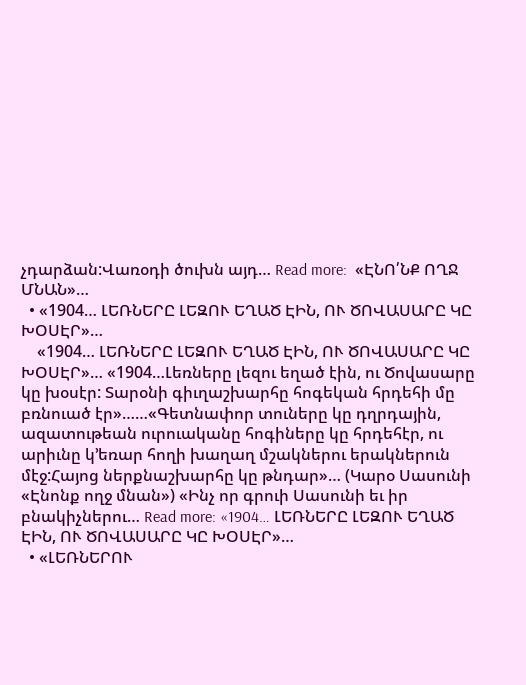չդարձան:Վառօդի ծուխն այդ… Read more:  «ԷՆՈ՛ՆՔ ՈՂՋ ՄՆԱՆ»…
  • «1904… ԼԵՌՆԵՐԸ ԼԵԶՈՒ ԵՂԱԾ ԷԻՆ, ՈՒ ԾՈՎԱՍԱՐԸ ԿԸ ԽՕՍԷՐ»…
    «1904… ԼԵՌՆԵՐԸ ԼԵԶՈՒ ԵՂԱԾ ԷԻՆ, ՈՒ ԾՈՎԱՍԱՐԸ ԿԸ ԽՕՍԷՐ»… «1904…Լեռները լեզու եղած էին, ու Ծովասարը կը խօսէր: Տարօնի գիւղաշխարհը հոգեկան հրդեհի մը բռնուած էր»……«Գետնափոր տուները կը դղրդային, ազատութեան ուրուականը հոգիները կը հրդեհէր, ու արիւնը կ’եռար հողի խաղաղ մշակներու երակներուն մէջ:Հայոց ներքնաշխարհը կը թնդար»… (Կարօ Սասունի «Էնոնք ողջ մնան») «Ինչ որ գրուի Սասունի եւ իր բնակիչներու… Read more: «1904… ԼԵՌՆԵՐԸ ԼԵԶՈՒ ԵՂԱԾ ԷԻՆ, ՈՒ ԾՈՎԱՍԱՐԸ ԿԸ ԽՕՍԷՐ»…
  • «ԼԵՌՆԵՐՈՒ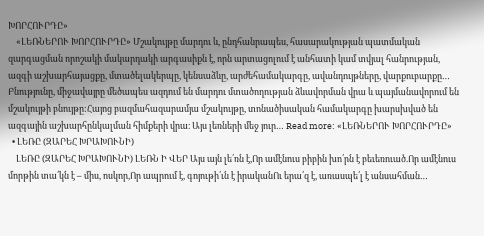ԽՈՐՀՈՒՐԴԸ»
    «ԼԵՌՆԵՐՈՒ ԽՈՐՀՈՒՐԴԸ» Մշակույթը մարդու և, ընդհանրապես, հասարակության պատմական զարգացման որոշակի մակարդակի արգասիքն է, որն արտացոլում է անհատի կամ տվյալ հանրության, ազգի աշխարհայացքը, մտածելակերպը, կենսաձևը, արժեհամակարգը, ավանդույթները, վարքուբարքը… Բնությունը, միջավայրը մեծապես ազդում են մարդու մտածողության ձևավորման վրա և պայմանավորում են մշակույթի բնույթը:Հայոց բազմահազարամյա մշակույթը, տոնածիսական համակարգը խարսխված են ազգային աշխարհընկալման հիմքերի վրա։ Այս լեռների մեջ յուր… Read more: «ԼԵՌՆԵՐՈՒ ԽՈՐՀՈՒՐԴԸ»
  • ԼԵՌԸ (ԶԱՐԵՀ ԽՐԱԽՈՒՆԻ)
    ԼԵՌԸ (ԶԱՐԵՀ ԽՐԱԽՈՒՆԻ) ԼԵՌՆ Ի ՎԵՐ Այս այն լե՛ռն է,Որ ամէնուս բիբին խո՛րն է բեւեռուած.Որ ամէնուս մորթին տա՛կն է – միս, ոսկոր,Որ ապրում է, գոյութի՛ւն է իրականՈւ երա՛զ է, առասպե՛լ է անսահման…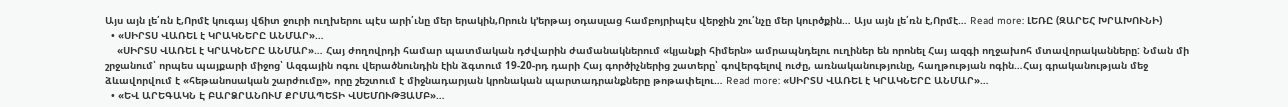Այս այն լե՛ռն է,Որմէ կուգայ վճիտ ջուրի ուղխերու պէս արի՛ւնը մեր երակին,Որուն կ’երթայ օդասլաց համբոյրիպէս վերջին շու՛նչը մեր կուրծքին… Այս այն լե՛ռն է,Որմէ… Read more: ԼԵՌԸ (ԶԱՐԵՀ ԽՐԱԽՈՒՆԻ)
  • «ՍԻՐՏՍ ՎԱՌԵԼ է ԿՐԱԿՆԵՐԸ ԱՆՄԱՐ»…
    «ՍԻՐՏՍ ՎԱՌԵԼ է ԿՐԱԿՆԵՐԸ ԱՆՄԱՐ»… Հայ ժողովրդի համար պատմական դժվարին ժամանակներում «կյանքի հիմերն» ամրապնդելու ուղիներ են որոնել Հայ ազգի ողջախոհ մտավորականները: Նման մի շրջանում՝ որպես պայքարի միջոց՝ Ազգային ոգու վերածնունդին էին ձգտում 19-20-րդ դարի Հայ գործիչներից շատերը՝ գովերգելով ուժը, առնականությունը, հաղթության ոգին…Հայ գրականության մեջ ձևավորվում է «հեթանոսական շարժումը», որը շեշտում է միջնադարյան կրոնական պարտադրանքները թոթափելու… Read more: «ՍԻՐՏՍ ՎԱՌԵԼ է ԿՐԱԿՆԵՐԸ ԱՆՄԱՐ»…
  • «ԵՎ ԱՐԵԳԱԿՆ Է ԲԱՐՁՐԱՆՈՒՄ ՔՐՄԱՊԵՏԻ ՎՍԵՄՈՒԹՅԱՄԲ»…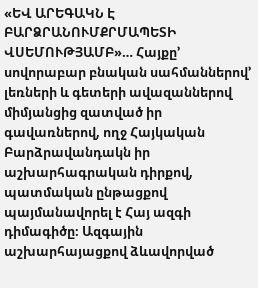«ԵՎ ԱՐԵԳԱԿՆ Է ԲԱՐՁՐԱՆՈՒՄՔՐՄԱՊԵՏԻ ՎՍԵՄՈՒԹՅԱՄԲ»… Հայքը’ սովորաբար բնական սահմաններով’ լեռների և գետերի ավազաններով միմյանցից զատված իր գավառներով, ողջ Հայկական Բարձրավանդակն իր աշխարհագրական դիրքով, պատմական ընթացքով պայմանավորել է Հայ ազգի դիմագիծը։ Ազգային աշխարհայացքով ձևավորված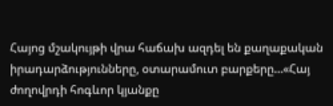Հայոց մշակույթի վրա հաճախ ազդել են քաղաքական իրադարձությունները, օտարամուտ բարքերը…«Հայ ժողովրդի հոգևոր կյանքը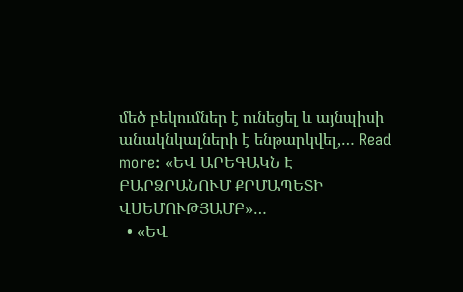մեծ բեկումներ է ունեցել և այնպիսի անակնկալների է ենթարկվել,… Read more: «ԵՎ ԱՐԵԳԱԿՆ Է ԲԱՐՁՐԱՆՈՒՄ ՔՐՄԱՊԵՏԻ ՎՍԵՄՈՒԹՅԱՄԲ»…
  • «ԵՎ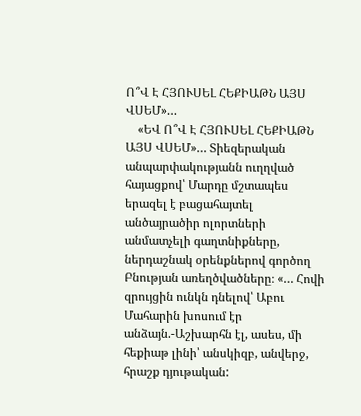Ո՞Վ Է ՀՅՈՒՍԵԼ ՀԵՔԻԱԹՆ ԱՅՍ ՎՍԵՄ»…
    «ԵՎ Ո՞Վ Է ՀՅՈՒՍԵԼ ՀԵՔԻԱԹՆ ԱՅՍ ՎՍԵՄ»… Տիեզերական անպարփակությանն ուղղված հայացքով՝ Մարդը մշտապես երազել է բացահայտել անծայրածիր ոլորտների անմատչելի գաղտնիքները, ներդաշնակ օրենքներով գործող Բնության առեղծվածները։ «… Հովի զրույցին ունկն դնելով՝ Աբու Մահարին խոսում էր անձայն.-Աշխարհն էլ, ասես, մի հեքիաթ լինի՝ անսկիզբ, անվերջ, հրաշք դյութական: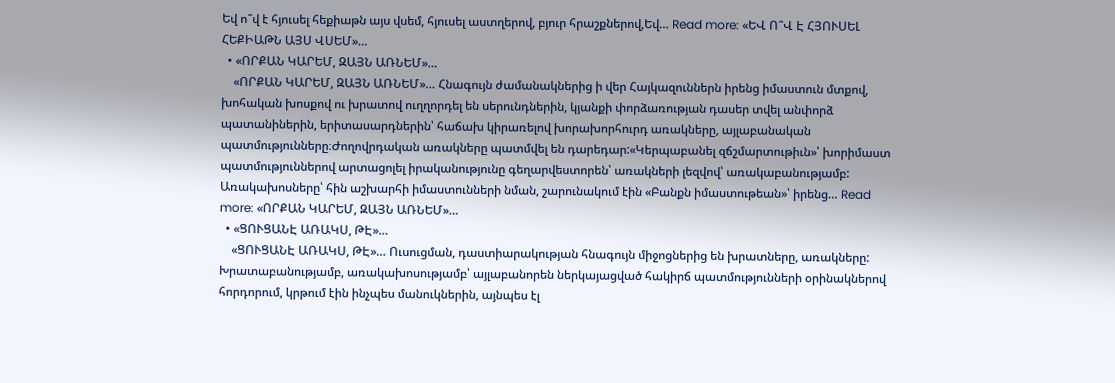Եվ ո՞վ է հյուսել հեքիաթն այս վսեմ, հյուսել աստղերով, բյուր հրաշքներով,Եվ… Read more: «ԵՎ Ո՞Վ Է ՀՅՈՒՍԵԼ ՀԵՔԻԱԹՆ ԱՅՍ ՎՍԵՄ»…
  • «ՈՐՔԱՆ ԿԱՐԵՄ, ԶԱՅՆ ԱՌՆԵՄ»…
    «ՈՐՔԱՆ ԿԱՐԵՄ, ԶԱՅՆ ԱՌՆԵՄ»… Հնագույն ժամանակներից ի վեր Հայկազուններն իրենց իմաստուն մտքով, խոհական խոսքով ու խրատով ուղղորդել են սերունդներին, կյանքի փորձառության դասեր տվել անփորձ պատանիներին, երիտասարդներին՝ հաճախ կիրառելով խորախորհուրդ առակները, այլաբանական պատմությունները։Ժողովրդական առակները պատմվել են դարեդար:«Կերպաբանել զճշմարտութիւն»՝ խորիմաստ պատմություններով արտացոլել իրականությունը գեղարվեստորեն՝ առակների լեզվով՝ առակաբանությամբ: Առակախոսները՝ հին աշխարհի իմաստունների նման, շարունակում էին «Բանքն իմաստութեան»՝ իրենց… Read more: «ՈՐՔԱՆ ԿԱՐԵՄ, ԶԱՅՆ ԱՌՆԵՄ»…
  • «ՑՈՒՑԱՆԷ ԱՌԱԿՍ, ԹԷ»…
    «ՑՈՒՑԱՆԷ ԱՌԱԿՍ, ԹԷ»… Ուսուցման, դաստիարակության հնագույն միջոցներից են խրատները, առակները: Խրատաբանությամբ, առակախոսությամբ՝ այլաբանորեն ներկայացված հակիրճ պատմությունների օրինակներով հորդորում, կրթում էին ինչպես մանուկներին, այնպես էլ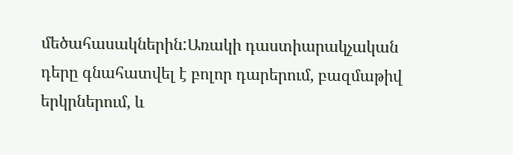մեծահասակներին:Առակի դաստիարակչական դերը գնահատվել է բոլոր դարերում, բազմաթիվ երկրներում, և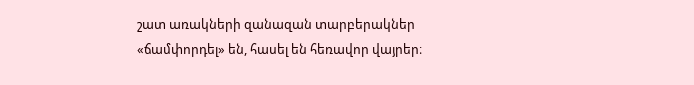շատ առակների զանազան տարբերակներ «ճամփորդել» են, հասել են հեռավոր վայրեր։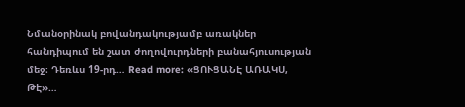Նմանօրինակ բովանդակությամբ առակներ հանդիպում են շատ ժողովուրդների բանահյուսության մեջ։ Դեռևս 19-րդ… Read more: «ՑՈՒՑԱՆԷ ԱՌԱԿՍ, ԹԷ»…